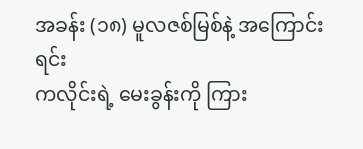အခန်း (၁၈) မူလဇစ်မြစ်နဲ့ အကြောင်းရင်း
ကလိုင်းရဲ့ မေးခွန်းကို ကြား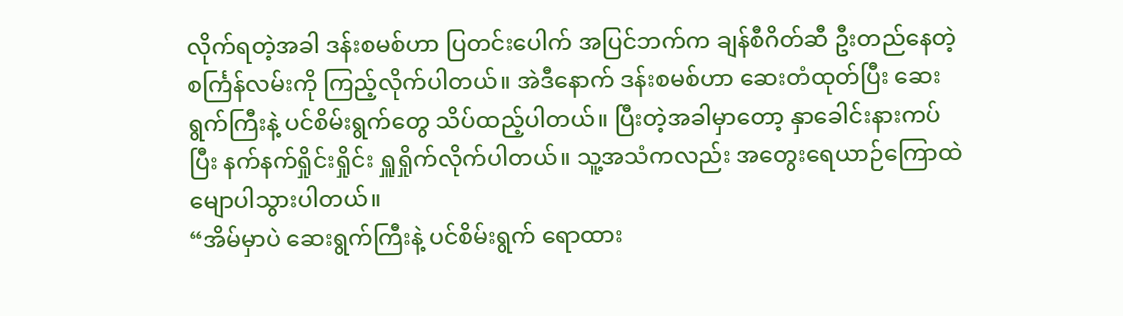လိုက်ရတဲ့အခါ ဒန်းစမစ်ဟာ ပြတင်းပေါက် အပြင်ဘက်က ချန်စီဂိတ်ဆီ ဦးတည်နေတဲ့ စင်္ကြန်လမ်းကို ကြည့်လိုက်ပါတယ်။ အဲဒီနောက် ဒန်းစမစ်ဟာ ဆေးတံထုတ်ပြီး ဆေးရွက်ကြီးနဲ့ ပင်စိမ်းရွက်တွေ သိပ်ထည့်ပါတယ်။ ပြီးတဲ့အခါမှာတော့ နှာခေါင်းနားကပ်ပြီး နက်နက်ရှိုင်းရှိုင်း ရှူရှိုက်လိုက်ပါတယ်။ သူ့အသံကလည်း အတွေးရေယာဉ်ကြောထဲ မျောပါသွားပါတယ်။
“အိမ်မှာပဲ ဆေးရွက်ကြီးနဲ့ ပင်စိမ်းရွက် ရောထား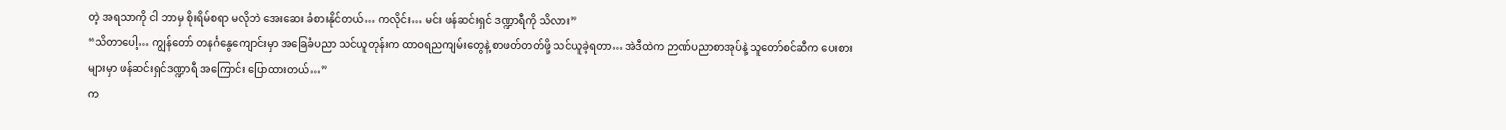တဲ့ အရသာကို ငါ ဘာမှ စိုးရိမ်စရာ မလိုဘဲ အေးဆေး ခံစားနိုင်တယ်… ကလိုင်း… မင်း ဖန်ဆင်းရှင် ဒဏ္ဍာရီကို သိလား”
“သိတာပေါ့… ကျွန်တော် တနင်္ဂနွေကျောင်းမှာ အခြေခံပညာ သင်ယူတုန်းက ထာဝရညကျမ်းတွေနဲ့ စာဖတ်တတ်ဖို့ သင်ယူခဲ့ရတာ… အဲဒီထဲက ဉာဏ်ပညာစာအုပ်နဲ့ သူတော်စင်ဆီက ပေးစားများမှာ ဖန်ဆင်းရှင်ဒဏ္ဍာရီ အကြောင်း ပြောထားတယ်…”
က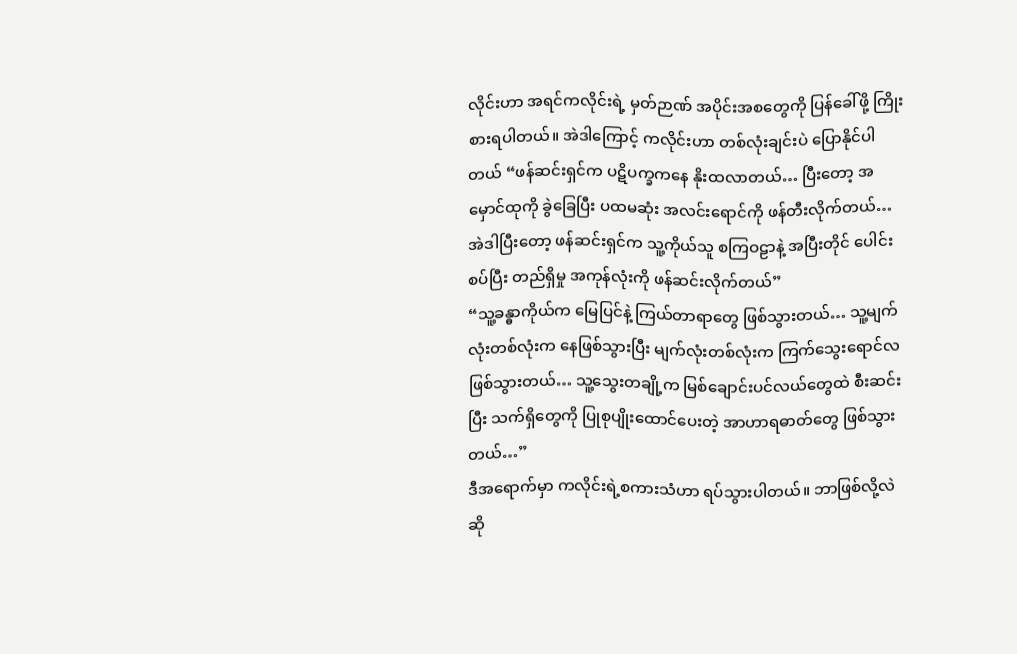လိုင်းဟာ အရင်ကလိုင်းရဲ့ မှတ်ဉာဏ် အပိုင်းအစတွေကို ပြန်ခေါ်ဖို့ ကြိုးစားရပါတယ်။ အဲဒါကြောင့် ကလိုင်းဟာ တစ်လုံးချင်းပဲ ပြောနိုင်ပါတယ် “ဖန်ဆင်းရှင်က ပဋိပက္ခကနေ နိုးထလာတယ်… ပြီးတော့ အမှောင်ထုကို ခွဲခြေပြီး ပထမဆုံး အလင်းရောင်ကို ဖန်တီးလိုက်တယ်… အဲဒါပြီးတော့ ဖန်ဆင်းရှင်က သူ့ကိုယ်သူ စကြဝဠာနဲ့ အပြီးတိုင် ပေါင်းစပ်ပြီး တည်ရှိမှု အကုန်လုံးကို ဖန်ဆင်းလိုက်တယ်”
“သူ့ခန္ဓာကိုယ်က မြေပြင်နဲ့ ကြယ်တာရာတွေ ဖြစ်သွားတယ်… သူ့မျက်လုံးတစ်လုံးက နေဖြစ်သွားပြီး မျက်လုံးတစ်လုံးက ကြက်သွေးရောင်လ ဖြစ်သွားတယ်… သူ့သွေးတချို့က မြစ်ချောင်းပင်လယ်တွေထဲ စီးဆင်းပြီး သက်ရှိတွေကို ပြုစုပျိုးထောင်ပေးတဲ့ အာဟာရဓာတ်တွေ ဖြစ်သွားတယ်…”
ဒီအရောက်မှာ ကလိုင်းရဲ့စကားသံဟာ ရပ်သွားပါတယ်။ ဘာဖြစ်လို့လဲဆို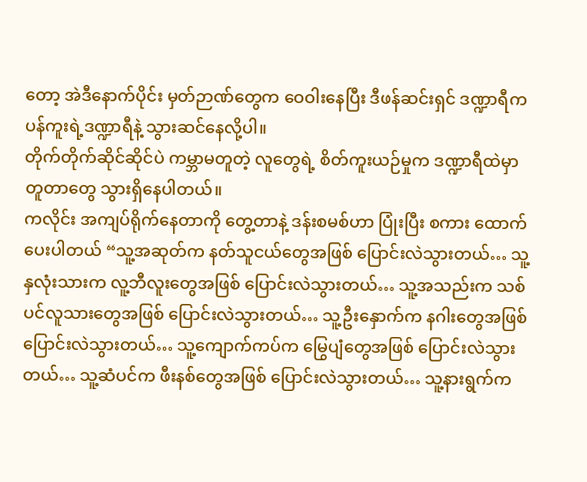တော့ အဲဒီနောက်ပိုင်း မှတ်ဉာဏ်တွေက ဝေဝါးနေပြီး ဒီဖန်ဆင်းရှင် ဒဏ္ဍာရီက ပန်ကူးရဲ့ဒဏ္ဍာရီနဲ့ သွားဆင်နေလို့ပါ။
တိုက်တိုက်ဆိုင်ဆိုင်ပဲ ကမ္ဘာမတူတဲ့ လူတွေရဲ့ စိတ်ကူးယဉ်မှုက ဒဏ္ဍာရီထဲမှာ တူတာတွေ သွားရှိနေပါတယ်။
ကလိုင်း အကျပ်ရိုက်နေတာကို တွေ့တာနဲ့ ဒန်းစမစ်ဟာ ပြုံးပြီး စကား ထောက်ပေးပါတယ် “သူ့အဆုတ်က နတ်သူငယ်တွေအဖြစ် ပြောင်းလဲသွားတယ်… သူ့နှလုံးသားက လူ့ဘီလူးတွေအဖြစ် ပြောင်းလဲသွားတယ်… သူ့အသည်းက သစ်ပင်လူသားတွေအဖြစ် ပြောင်းလဲသွားတယ်… သူ့ဦးနှောက်က နဂါးတွေအဖြစ် ပြောင်းလဲသွားတယ်… သူ့ကျောက်ကပ်က မြွေပျံတွေအဖြစ် ပြောင်းလဲသွားတယ်… သူ့ဆံပင်က ဖီးနစ်တွေအဖြစ် ပြောင်းလဲသွားတယ်… သူ့နားရွက်က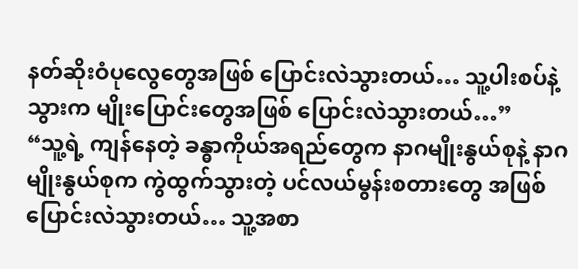နတ်ဆိုးဝံပုလွေတွေအဖြစ် ပြောင်းလဲသွားတယ်… သူ့ပါးစပ်နဲ့သွားက မျိုးပြောင်းတွေအဖြစ် ပြောင်းလဲသွားတယ်…”
“သူ့ရဲ့ ကျန်နေတဲ့ ခန္ဓာကိုယ်အရည်တွေက နာဂမျိုးနွယ်စုနဲ့ နာဂမျိုးနွယ်စုက ကွဲထွက်သွားတဲ့ ပင်လယ်မွန်းစတားတွေ အဖြစ်ပြောင်းလဲသွားတယ်… သူ့အစာ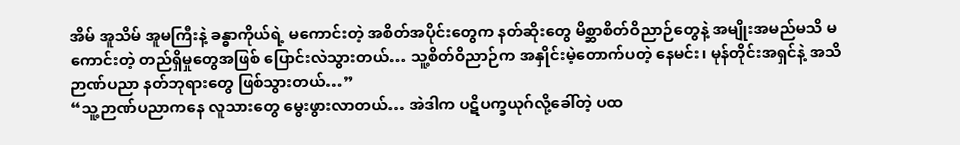အိမ် အူသိမ် အူမကြီးနဲ့ ခန္ဓာကိုယ်ရဲ့ မကောင်းတဲ့ အစိတ်အပိုင်းတွေက နတ်ဆိုးတွေ မိစ္ဆာစိတ်ဝိညာဉ်တွေနဲ့ အမျိုးအမည်မသိ မကောင်းတဲ့ တည်ရှိမှုတွေအဖြစ် ပြောင်းလဲသွားတယ်… သူ့စိတ်ဝိညာဉ်က အနှိုင်းမဲ့တောက်ပတဲ့ နေမင်း၊ မုန်တိုင်းအရှင်နဲ့ အသိဉာဏ်ပညာ နတ်ဘုရားတွေ ဖြစ်သွားတယ်…”
“သူ့ဉာဏ်ပညာကနေ လူသားတွေ မွေးဖွားလာတယ်… အဲဒါက ပဋိပက္ခယုဂ်လို့ခေါ်တဲ့ ပထ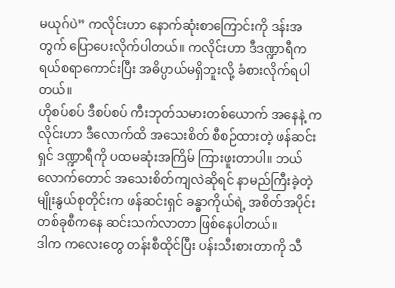မယုဂ်ပဲ” ကလိုင်းဟာ နောက်ဆုံးစာကြောင်းကို ဒန်းအတွက် ပြောပေးလိုက်ပါတယ်။ ကလိုင်းဟာ ဒီဒဏ္ဍာရီက ရယ်စရာကောင်းပြီး အဓိပ္ပာယ်မရှိဘူးလို့ ခံစားလိုက်ရပါတယ်။
ဟိုစပ်စပ် ဒီစပ်စပ် ကီးဘုတ်သမားတစ်ယောက် အနေနဲ့ ကလိုင်းဟာ ဒီလောက်ထိ အသေးစိတ် စီစဉ်ထားတဲ့ ဖန်ဆင်းရှင် ဒဏ္ဍာရီကို ပထမဆုံးအကြိမ် ကြားဖူးတာပါ။ ဘယ်လောက်တောင် အသေးစိတ်ကျလဲဆိုရင် နာမည်ကြီးခဲ့တဲ့ မျိုးနွယ်စုတိုင်းက ဖန်ဆင်းရှင် ခန္ဓာကိုယ်ရဲ့ အစိတ်အပိုင်းတစ်ခုစီကနေ ဆင်းသက်လာတာ ဖြစ်နေပါတယ်။
ဒါက ကလေးတွေ တန်းစီထိုင်ပြီး ပန်းသီးစားတာကို သီ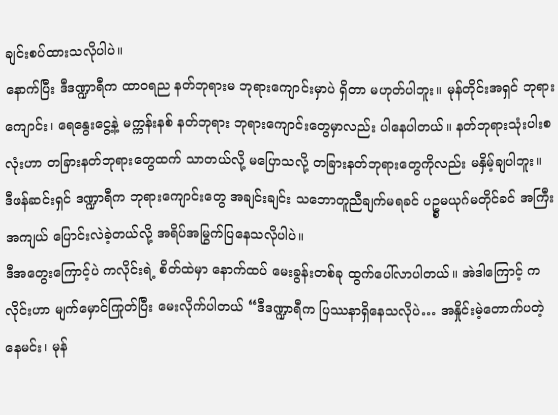ချင်းစပ်ထားသလိုပါပဲ။
နောက်ပြီး ဒီဒဏ္ဍာရီက ထာဝရည နတ်ဘုရားမ ဘုရားကျောင်းမှာပဲ ရှိတာ မဟုတ်ပါဘူး။ မုန်တိုင်းအရှင် ဘုရားကျောင်း၊ ရေနွေးငွေ့နဲ့ မက္ကန်းနစ် နတ်ဘုရား ဘုရားကျောင်းတွေမှာလည်း ပါနေပါတယ်။ နတ်ဘုရားသုံးပါးစလုံးဟာ တခြားနတ်ဘုရားတွေထက် သာတယ်လို့ မပြောသလို့ တခြားနတ်ဘုရားတွေကိုလည်း မနှိမ့်ချပါဘူး။
ဒီဖန်ဆင်းရှင် ဒဏ္ဍာရီက ဘုရားကျောင်းတွေ အချင်းချင်း သဘောတူညီချက်မရခင် ပဥ္စမယုဂ်မတိုင်ခင် အကြီးအကျယ် ပြောင်းလဲခဲ့တယ်လို့ အရိပ်အမြွက်ပြနေသလိုပါပဲ။
ဒီအတွေးကြောင့်ပဲ ကလိုင်းရဲ့ စိတ်ထဲမှာ နောက်ထပ် မေးခွန်းတစ်ခု ထွက်ပေါ်လာပါတယ်။ အဲဒါကြောင့် ကလိုင်းဟာ မျက်မှောင်ကြုတ်ပြီး မေးလိုက်ပါတယ် “ဒီဒဏ္ဍာရီက ပြဿနာရှိနေသလိုပဲ… အနှိုင်းမဲ့တောက်ပတဲ့ နေမင်း၊ မုန်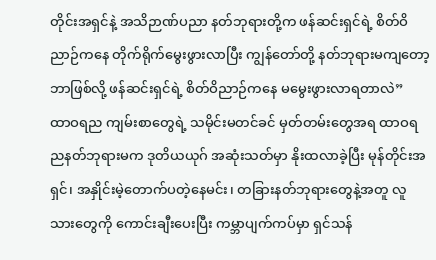တိုင်းအရှင်နဲ့ အသိဉာဏ်ပညာ နတ်ဘုရားတို့က ဖန်ဆင်းရှင်ရဲ့ စိတ်ဝိညာဉ်ကနေ တိုက်ရိုက်မွေးဖွားလာပြီး ကျွန်တော်တို့ နတ်ဘုရားမကျတော့ ဘာဖြစ်လို့ ဖန်ဆင်းရှင်ရဲ့ စိတ်ဝိညာဉ်ကနေ မမွေးဖွားလာရတာလဲ”
ထာဝရည ကျမ်းစာတွေရဲ့ သမိုင်းမတင်ခင် မှတ်တမ်းတွေအရ ထာဝရညနတ်ဘုရားမက ဒုတိယယုဂ် အဆုံးသတ်မှာ နိုးထလာခဲ့ပြီး မုန်တိုင်းအရှင်၊ အနှိုင်းမဲ့တောက်ပတဲ့နေမင်း၊ တခြားနတ်ဘုရားတွေနဲ့အတူ လူသားတွေကို ကောင်းချီးပေးပြီး ကမ္ဘာပျက်ကပ်မှာ ရှင်သန်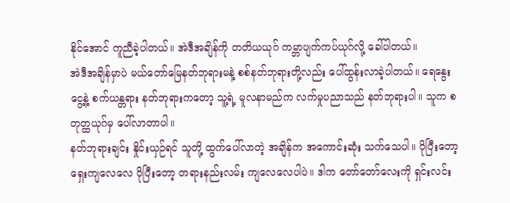နိုင်အောင် ကူညီခဲ့ပါတယ်။ အဲဒီအချိန်ကို တတိယယုဂ် ကမ္ဘာပျက်ကပ်ယုဂ်လို့ ခေါ်ပါတယ်။
အဲဒီအချိန်မှာပဲ မယ်တော်မြေနတ်ဘုရားမနဲ့ စစ်နတ်ဘုရားတို့လည်း ပေါ်ထွန်းလာခဲ့ပါတယ်။ ရေနွေးငွေ့နဲ့ စက်ယန္တရား နတ်ဘုရားကတော့ သူ့ရဲ့ မူလနာမည်က လက်မှုပညာသည် နတ်ဘုရားပါ။ သူက စတုတ္ထယုဂ်မှ ပေါ်လာတာပါ။
နတ်ဘုရားချင်း နှိုင်းယှဉ်ရင် သူတို့ ထွက်ပေါ်လာတဲ့ အချိန်က အကောင်းဆုံး သက်သေပါ။ ပိုပြီးတော့ ရှေးကျလေလေ ပိုပြီးတော့ တရားနည်းလမ်း ကျလေလေပါပဲ။ ဒါက တော်တော်လေးကို ရှင်းလင်း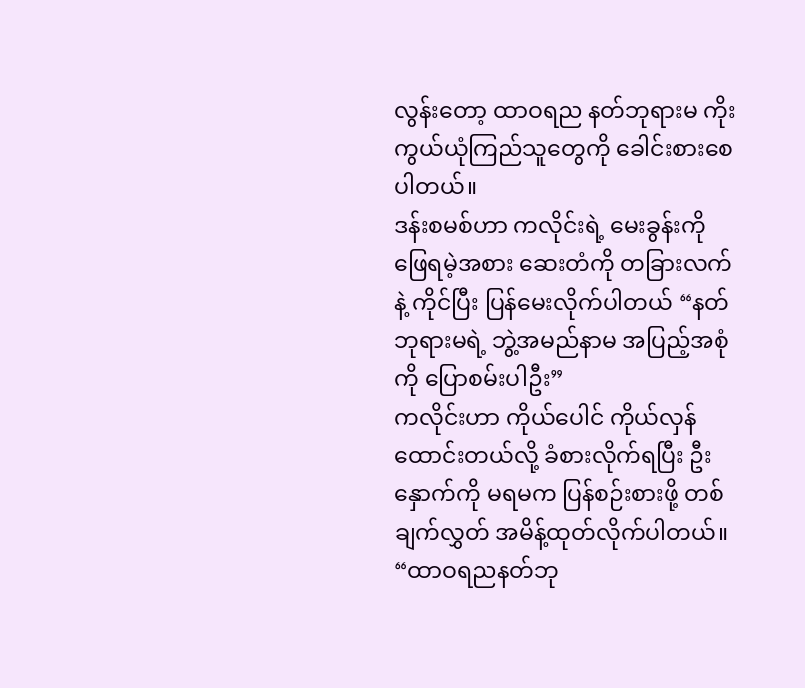လွန်းတော့ ထာဝရည နတ်ဘုရားမ ကိုးကွယ်ယုံကြည်သူတွေကို ခေါင်းစားစေပါတယ်။
ဒန်းစမစ်ဟာ ကလိုင်းရဲ့ မေးခွန်းကို ဖြေရမဲ့အစား ဆေးတံကို တခြားလက်နဲ့ ကိုင်ပြီး ပြန်မေးလိုက်ပါတယ် “နတ်ဘုရားမရဲ့ ဘွဲ့အမည်နာမ အပြည့်အစုံကို ပြောစမ်းပါဦး”
ကလိုင်းဟာ ကိုယ်ပေါင် ကိုယ်လှန်ထောင်းတယ်လို့ ခံစားလိုက်ရပြီး ဦးနှောက်ကို မရမက ပြန်စဉ်းစားဖို့ တစ်ချက်လွှတ် အမိန့်ထုတ်လိုက်ပါတယ်။
“ထာဝရညနတ်ဘု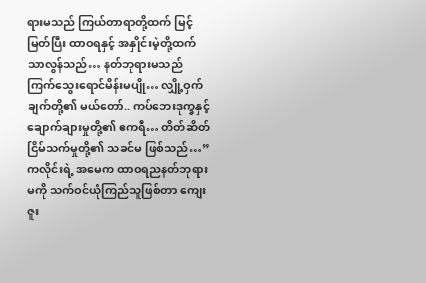ရားမသည် ကြယ်တာရာတို့ထက် မြင့်မြတ်ပြီး ထာဝရနှင့် အနှိုင်းမဲ့တို့ထက် သာလွန်သည်… နတ်ဘုရားမသည် ကြက်သွေးရောင်မိန်းမပျို… လျှို့ဝှက်ချက်တို့၏ မယ်တော်.. ကပ်ဘေးဒုက္ခနှင့် ချောက်ချားမှုတို့၏ ဧကရီ… တိတ်ဆိတ်ငြိမ်သက်မှုတို့၏ သခင်မ ဖြစ်သည်…”
ကလိုင်းရဲ့ အမေက ထာဝရညနတ်ဘုရားမကို သက်ဝင်ယုံကြည်သူဖြစ်တာ ကျေးဇူး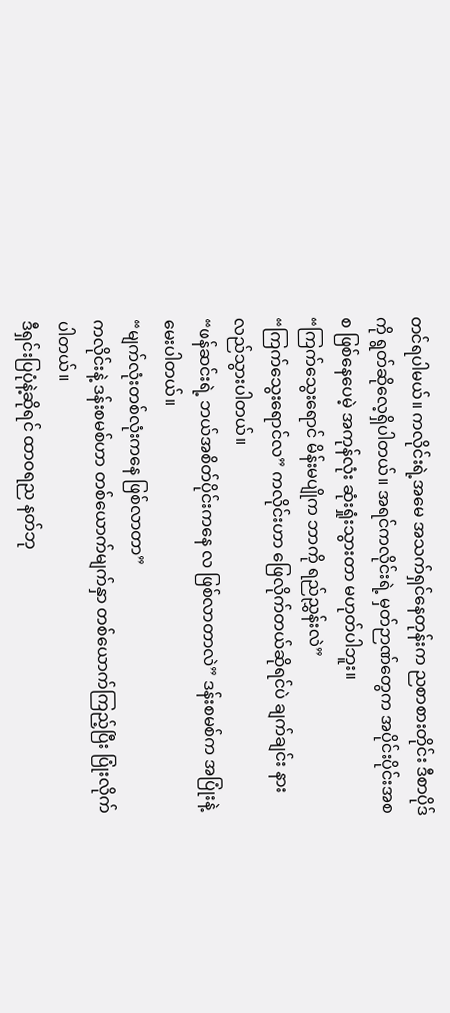တင်ရပါမယ်။ ကလိုင်းရဲ့အမေ အသက်ရှင်နေတုန်းက ညစာစားတိုင်း ဒီစာပိုဒ်ကို ရွတ်ဆိုလေ့ရှိပါတယ်။ အရင်ကလိုင်းရဲ့ မှတ်ဉာဏ်တွေက အပိုင်းပိုင်းအစစ ဖြစ်နေပေမဲ့ အကုန်လုံး ဆုံးရှုံးသွားတာ မဟုတ်ပါဘူး။
“ကြက်သွေးရောင် မိန်းမပျိုက ဘာကို ရည်ညွှန်းလဲ”
“ကြက်သွေးရောင်လ” ကလိုင်းဟာ ဖြေလိုက်တယ်ဆိုရင်ပဲ ချက်ချင်း နားလည်သွားပါတယ်။
“ဖန်ဆင်းရဲ့ ဘယ်အစိတ်ပိုင်းကနေ လ ဖြစ်လာတာလဲ” ဒန်းစမစ်က အပြုံးနဲ့ မေးပါတယ်။
“မျက်လုံးတစ်လုံးကနေ ဖြစ်လာတာ”
ကလိုင်းနဲ့ ဒန်းစမစ်ဟာ တစ်ယောက်မျက်နှာ တစ်ယောက်ကြည့်ပြီး ပြုံးလိုက်ပါတယ်။
ဒီရှင်းပြပုံနဲ့ဆိုရင် ထာဝရည နတ်ဘု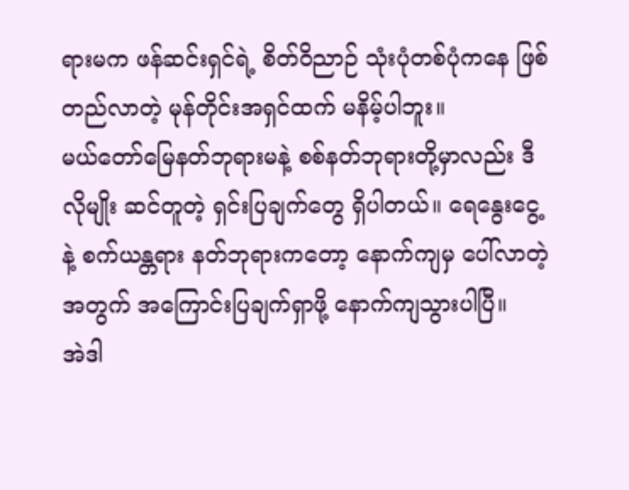ရားမက ဖန်ဆင်းရှင်ရဲ့ စိတ်ဝိညာဉ် သုံးပုံတစ်ပုံကနေ ဖြစ်တည်လာတဲ့ မုန်တိုင်းအရှင်ထက် မနိမ့်ပါဘူး။
မယ်တော်မြေနတ်ဘုရားမနဲ့ စစ်နတ်ဘုရားတို့မှာလည်း ဒီလိုမျိုး ဆင်တူတဲ့ ရှင်းပြချက်တွေ ရှိပါတယ်။ ရေနွေးငွေ့နဲ့ စက်ယန္တရား နတ်ဘုရားကတော့ နောက်ကျမှ ပေါ်လာတဲ့အတွက် အကြောင်းပြချက်ရှာဖို့ နောက်ကျသွားပါပြီ။
အဲဒါ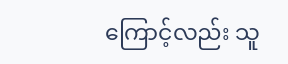ကြောင့်လည်း သူ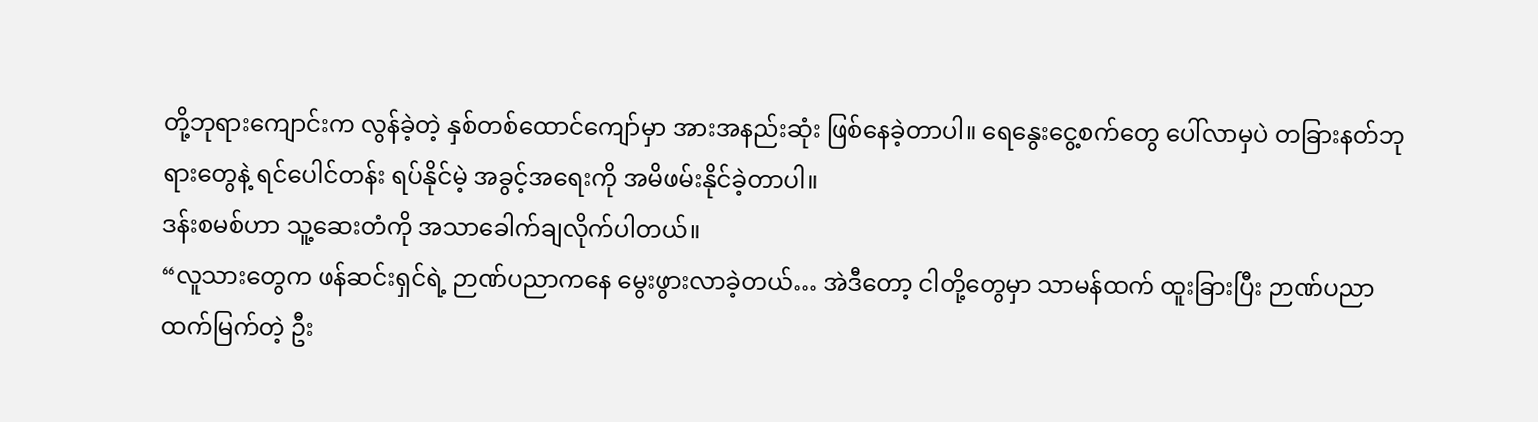တို့ဘုရားကျောင်းက လွန်ခဲ့တဲ့ နှစ်တစ်ထောင်ကျော်မှာ အားအနည်းဆုံး ဖြစ်နေခဲ့တာပါ။ ရေနွေးငွေ့စက်တွေ ပေါ်လာမှပဲ တခြားနတ်ဘုရားတွေနဲ့ ရင်ပေါင်တန်း ရပ်နိုင်မဲ့ အခွင့်အရေးကို အမိဖမ်းနိုင်ခဲ့တာပါ။
ဒန်းစမစ်ဟာ သူ့ဆေးတံကို အသာခေါက်ချလိုက်ပါတယ်။
“လူသားတွေက ဖန်ဆင်းရှင်ရဲ့ ဉာဏ်ပညာကနေ မွေးဖွားလာခဲ့တယ်… အဲဒီတော့ ငါတို့တွေမှာ သာမန်ထက် ထူးခြားပြီး ဉာဏ်ပညာထက်မြက်တဲ့ ဦး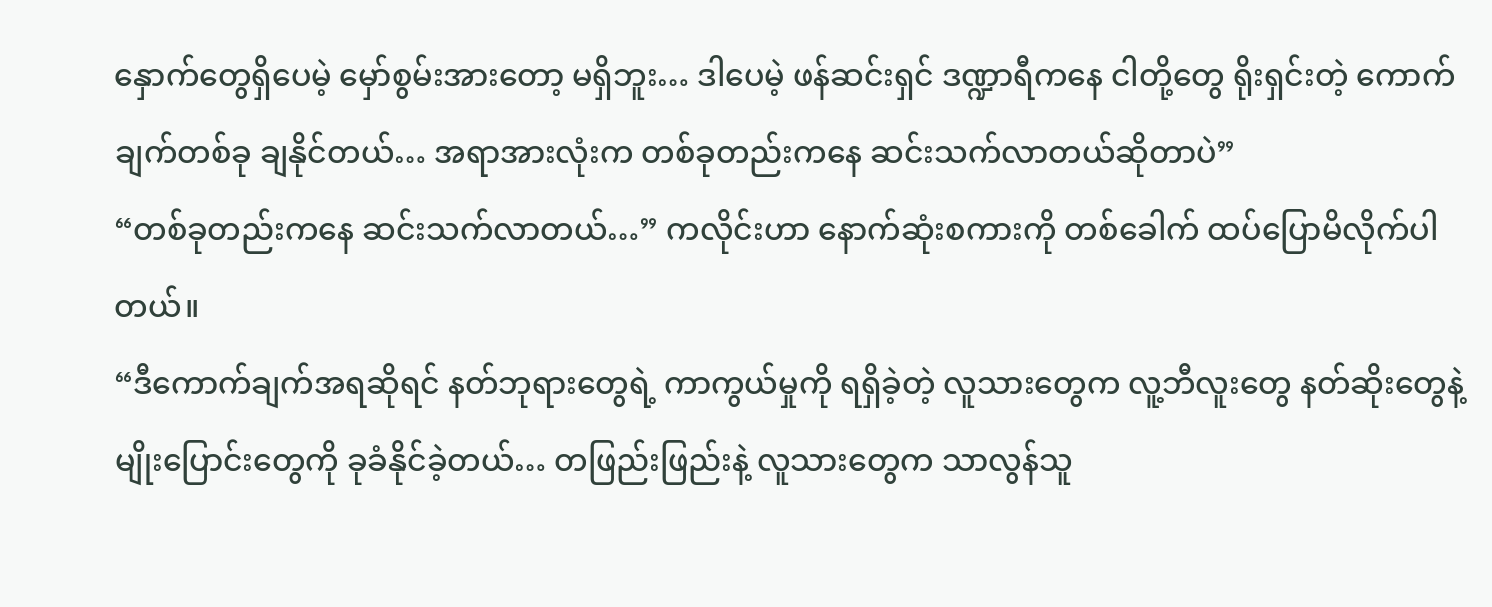နှောက်တွေရှိပေမဲ့ မှော်စွမ်းအားတော့ မရှိဘူး… ဒါပေမဲ့ ဖန်ဆင်းရှင် ဒဏ္ဍာရီကနေ ငါတို့တွေ ရိုးရှင်းတဲ့ ကောက်ချက်တစ်ခု ချနိုင်တယ်… အရာအားလုံးက တစ်ခုတည်းကနေ ဆင်းသက်လာတယ်ဆိုတာပဲ”
“တစ်ခုတည်းကနေ ဆင်းသက်လာတယ်…” ကလိုင်းဟာ နောက်ဆုံးစကားကို တစ်ခေါက် ထပ်ပြောမိလိုက်ပါတယ်။
“ဒီကောက်ချက်အရဆိုရင် နတ်ဘုရားတွေရဲ့ ကာကွယ်မှုကို ရရှိခဲ့တဲ့ လူသားတွေက လူ့ဘီလူးတွေ နတ်ဆိုးတွေနဲ့ မျိုးပြောင်းတွေကို ခုခံနိုင်ခဲ့တယ်… တဖြည်းဖြည်းနဲ့ လူသားတွေက သာလွန်သူ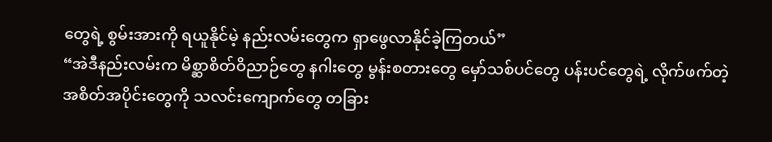တွေရဲ့ စွမ်းအားကို ရယူနိုင်မဲ့ နည်းလမ်းတွေက ရှာဖွေလာနိုင်ခဲ့ကြတယ်”
“အဲဒီနည်းလမ်းက မိစ္ဆာစိတ်ဝိညာဉ်တွေ နဂါးတွေ မွန်းစတားတွေ မှော်သစ်ပင်တွေ ပန်းပင်တွေရဲ့ လိုက်ဖက်တဲ့ အစိတ်အပိုင်းတွေကို သလင်းကျောက်တွေ တခြား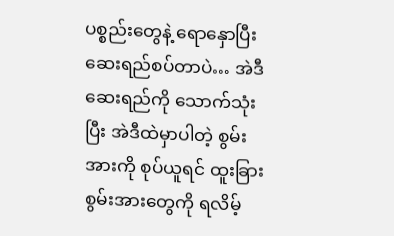ပစ္စည်းတွေနဲ့ ရောနှောပြီး ဆေးရည်စပ်တာပဲ… အဲဒီဆေးရည်ကို သောက်သုံးပြီး အဲဒီထဲမှာပါတဲ့ စွမ်းအားကို စုပ်ယူရင် ထူးခြားစွမ်းအားတွေကို ရလိမ့်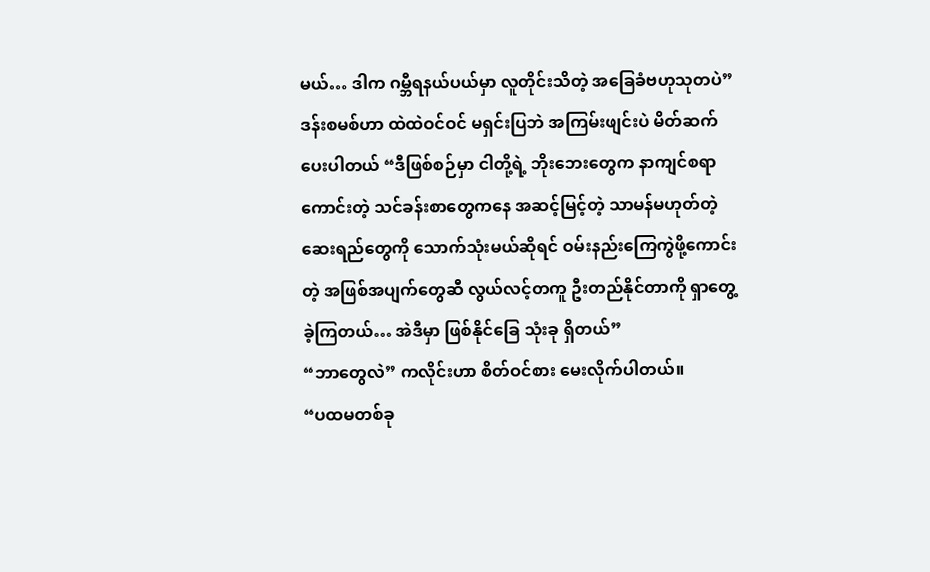မယ်… ဒါက ဂမ္ဘီရနယ်ပယ်မှာ လူတိုင်းသိတဲ့ အခြေခံဗဟုသုတပဲ”
ဒန်းစမစ်ဟာ ထဲထဲဝင်ဝင် မရှင်းပြဘဲ အကြမ်းဖျင်းပဲ မိတ်ဆက်ပေးပါတယ် “ဒီဖြစ်စဉ်မှာ ငါတို့ရဲ့ ဘိုးဘေးတွေက နာကျင်စရာကောင်းတဲ့ သင်ခန်းစာတွေကနေ အဆင့်မြင့်တဲ့ သာမန်မဟုတ်တဲ့ ဆေးရည်တွေကို သောက်သုံးမယ်ဆိုရင် ဝမ်းနည်းကြေကွဲဖို့ကောင်းတဲ့ အဖြစ်အပျက်တွေဆီ လွယ်လင့်တကူ ဦးတည်နိုင်တာကို ရှာတွေ့ခဲ့ကြတယ်… အဲဒီမှာ ဖြစ်နိုင်ခြေ သုံးခု ရှိတယ်”
“ဘာတွေလဲ” ကလိုင်းဟာ စိတ်ဝင်စား မေးလိုက်ပါတယ်။
“ပထမတစ်ခု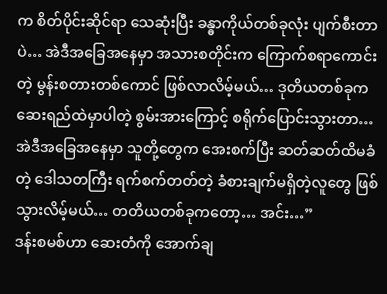က စိတ်ပိုင်းဆိုင်ရာ သေဆုံးပြီး ခန္ဓာကိုယ်တစ်ခုလုံး ပျက်စီးတာပဲ… အဲဒီအခြေအနေမှာ အသားစတိုင်းက ကြောက်စရာကောင်းတဲ့ မွန်းစတားတစ်ကောင် ဖြစ်လာလိမ့်မယ်… ဒုတိယတစ်ခုက ဆေးရည်ထဲမှာပါတဲ့ စွမ်းအားကြောင့် စရိုက်ပြောင်းသွားတာ… အဲဒီအခြေအနေမှာ သူတို့တွေက အေးစက်ပြီး ဆတ်ဆတ်ထိမခံတဲ့ ဒေါသတကြီး ရက်စက်တတ်တဲ့ ခံစားချက်မရှိတဲ့လူတွေ ဖြစ်သွားလိမ့်မယ်… တတိယတစ်ခုကတော့… အင်း…”
ဒန်းစမစ်ဟာ ဆေးတံကို အောက်ချ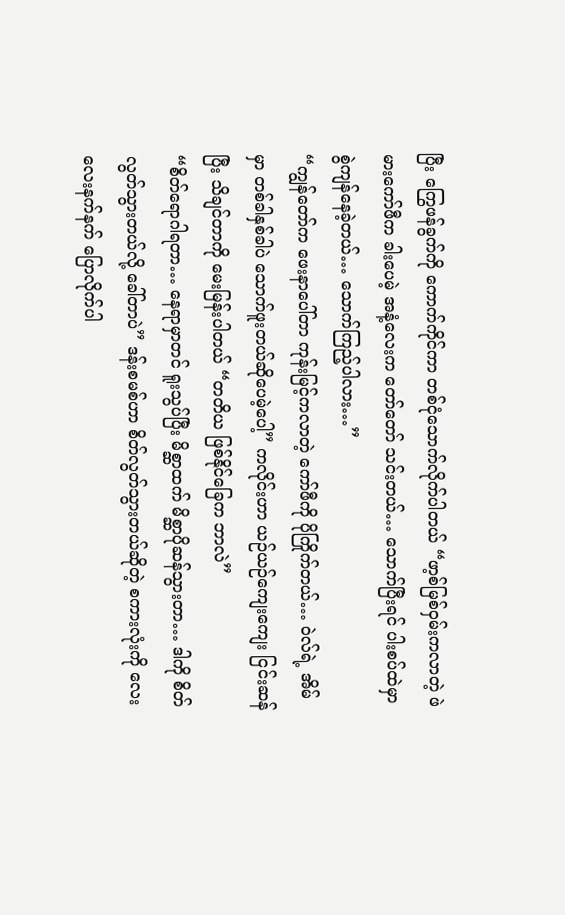ပြီး ကြွေဖန်ခွက်ကို ကောက်ကိုင်ကာ တစ်ငုံသောက်လိုက်ပါတယ် “ဖာ့စ်မြစ်ဝှမ်းကလာတဲ့ ဖဲမားကော်ဖီက ခါးပေမဲ့ အနံ့လေးက တော်တော် သင်းတယ်… သောက်ပြီးရင် ပါးစပ်ထဲမှာ စွဲကျန်နေခဲ့တယ်… သောက်ကြည့်ပါလား…”
“ကျွန်တော်က ဖေးနာပေါ်တာ ကုန်းမြင့်ကလာတဲ့ ကော်ဖီကို ပိုကြိုက်တယ်… ဝဲလ်ရဲ့ အိမ်မှာ တစ်ခါနှစ်ခါပဲ သောက်ဖူးတယ်ဆိုပေမဲ့ပေါ့” ကလိုင်းဟာ ယဉ်ယဉ်ကျေးကျေး ငြင်းဆန်ပြီး သိချင်တာကို မေးမြန်းပါတယ် “တတိယ ဖြစ်နိုင်ခြေက ဘာလဲ”
“စိတ်ရောဂါရတာ… နေရာမှာတင် ရူးသွပ်ပြီး မိစ္ဆာထက် မိစ္ဆာပိုဆန်သွားတာ… ဒါကို စိတ်လွတ်သွားတယ်လို့ ခေါ်တာပဲ” ဒန်းစမစ်ဟာ စိတ်လွတ်သွားတယ်ဆိုတဲ့ စကားလုံးကို လေးလေးနက်နက် ပြောလိုက်ပါ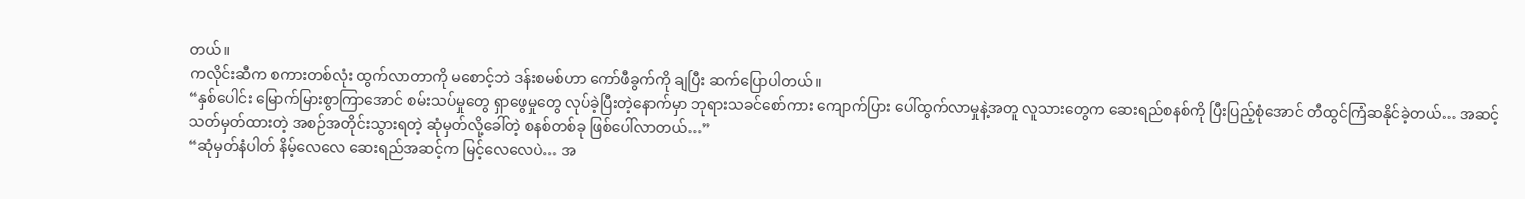တယ်။
ကလိုင်းဆီက စကားတစ်လုံး ထွက်လာတာကို မစောင့်ဘဲ ဒန်းစမစ်ဟာ ကော်ဖီခွက်ကို ချပြီး ဆက်ပြောပါတယ်။
“နှစ်ပေါင်း မြောက်မြားစွာကြာအောင် စမ်းသပ်မှုတွေ ရှာဖွေမှုတွေ လုပ်ခဲ့ပြီးတဲ့နောက်မှာ ဘုရားသခင်စော်ကား ကျောက်ပြား ပေါ်ထွက်လာမှုနဲ့အတူ လူသားတွေက ဆေးရည်စနစ်ကို ပြီးပြည့်စုံအောင် တီထွင်ကြံဆနိုင်ခဲ့တယ်… အဆင့်သတ်မှတ်ထားတဲ့ အစဉ်အတိုင်းသွားရတဲ့ ဆုံမှတ်လို့ခေါ်တဲ့ စနစ်တစ်ခု ဖြစ်ပေါ်လာတယ်…”
“ဆုံမှတ်နံပါတ် နိမ့်လေလေ ဆေးရည်အဆင့်က မြင့်လေလေပဲ… အ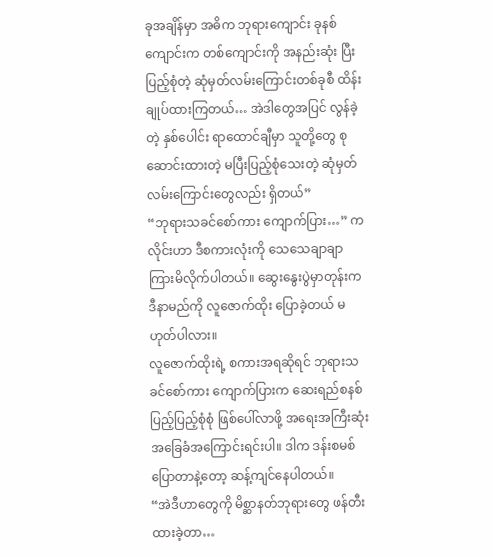ခုအချိန်မှာ အဓိက ဘုရားကျောင်း ခုနစ်ကျောင်းက တစ်ကျောင်းကို အနည်းဆုံး ပြီးပြည့်စုံတဲ့ ဆုံမှတ်လမ်းကြောင်းတစ်ခုစီ ထိန်းချုပ်ထားကြတယ်… အဲဒါတွေအပြင် လွန်ခဲ့တဲ့ နှစ်ပေါင်း ရာထောင်ချီမှာ သူတို့တွေ စုဆောင်းထားတဲ့ မပြီးပြည့်စုံသေးတဲ့ ဆုံမှတ် လမ်းကြောင်းတွေလည်း ရှိတယ်”
“ဘုရားသခင်စော်ကား ကျောက်ပြား…” ကလိုင်းဟာ ဒီစကားလုံးကို သေသေချာချာ ကြားမိလိုက်ပါတယ်။ ဆွေးနွေးပွဲမှာတုန်းက ဒီနာမည်ကို လူဇောက်ထိုး ပြောခဲ့တယ် မဟုတ်ပါလား။
လူဇောက်ထိုးရဲ့ စကားအရဆိုရင် ဘုရားသခင်စော်ကား ကျောက်ပြားက ဆေးရည်စနစ် ပြည့်ပြည့်စုံစုံ ဖြစ်ပေါ်လာဖို့ အရေးအကြီးဆုံး အခြေခံအကြောင်းရင်းပါ။ ဒါက ဒန်းစမစ် ပြောတာနဲ့တော့ ဆန့်ကျင်နေပါတယ်။
“အဲဒီဟာတွေကို မိစ္ဆာနတ်ဘုရားတွေ ဖန်တီးထားခဲ့တာ…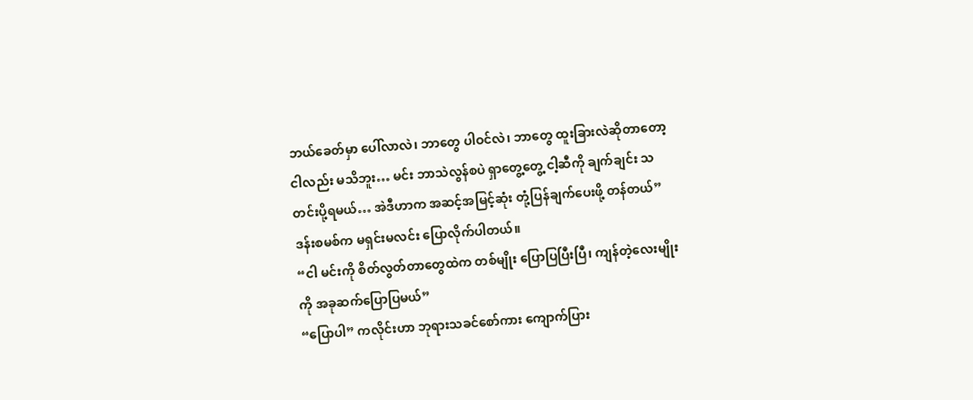ဘယ်ခေတ်မှာ ပေါ်လာလဲ၊ ဘာတွေ ပါဝင်လဲ၊ ဘာတွေ ထူးခြားလဲဆိုတာတော့ ငါလည်း မသိဘူး… မင်း ဘာသဲလွန်စပဲ ရှာတွေ့တွေ့ ငါ့ဆီကို ချက်ချင်း သတင်းပို့ရမယ်… အဲဒီဟာက အဆင့်အမြင့်ဆုံး တုံ့ပြန်ချက်ပေးဖို့ တန်တယ်” ဒန်းစမစ်က မရှင်းမလင်း ပြောလိုက်ပါတယ်။
“ငါ မင်းကို စိတ်လွတ်တာတွေထဲက တစ်မျိုး ပြောပြပြီးပြီ၊ ကျန်တဲ့လေးမျိုးကို အခုဆက်ပြောပြမယ်”
“ပြောပါ” ကလိုင်းဟာ ဘုရားသခင်စော်ကား ကျောက်ပြား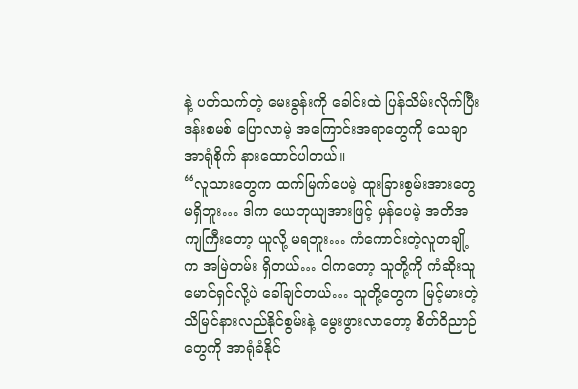နဲ့ ပတ်သက်တဲ့ မေးခွန်းကို ခေါင်းထဲ ပြန်သိမ်းလိုက်ပြီး ဒန်းစမစ် ပြောလာမဲ့ အကြောင်းအရာတွေကို သေချာအာရုံစိုက် နားထောင်ပါတယ်။
“လူသားတွေက ထက်မြက်ပေမဲ့ ထူးခြားစွမ်းအားတွေ မရှိဘူး… ဒါက ယေဘုယျအားဖြင့် မှန်ပေမဲ့ အတိအကျကြီးတော့ ယူလို့ မရဘူး… ကံကောင်းတဲ့လူတချို့က အမြဲတမ်း ရှိတယ်… ငါကတော့ သူတို့ကို ကံဆိုးသူမောင်ရှင်လို့ပဲ ခေါ်ချင်တယ်… သူတို့တွေက မြင့်မားတဲ့ သိမြင်နားလည်နိုင်စွမ်းနဲ့ မွေးဖွားလာတော့ စိတ်ဝိညာဉ်တွေကို အာရုံခံနိုင်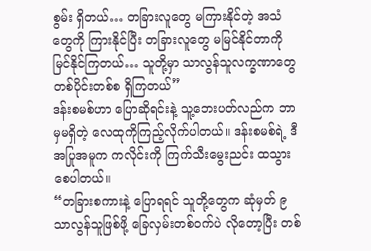စွမ်း ရှိတယ်… တခြားလူတွေ မကြားနိုင်တဲ့ အသံတွေကို ကြားနိုင်ပြီး တခြားလူတွေ မမြင်နိုင်တာကို မြင်နိုင်ကြတယ်… သူတို့မှာ သာလွန်သူလက္ခဏာတွေ တစ်ပိုင်းတစ်စ ရှိကြတယ်”
ဒန်းစမစ်ဟာ ပြောဆိုရင်းနဲ့ သူ့ဘေးပတ်လည်က ဘာမှမရှိတဲ့ လေထုကိုကြည့်လိုက်ပါတယ်။ ဒန်းစမစ်ရဲ့ ဒီအပြုအမူက ကလိုင်းကို ကြက်သီးမွေးညင်း ထသွားစေပါတယ်။
“တခြားစကားနဲ့ ပြောရရင် သူတို့တွေက ဆုံမှတ် ၉ သာလွန်သူဖြစ်ဖို့ ခြေလှမ်းတစ်ဝက်ပဲ လိုတော့ပြီး တစ်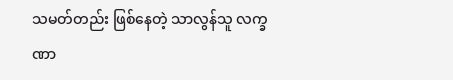သမတ်တည်း ဖြစ်နေတဲ့ သာလွန်သူ လက္ခဏာ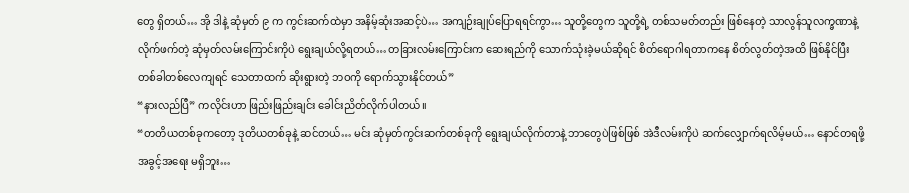တွေ ရှိတယ်… အို ဒါနဲ့ ဆုံမှတ် ၉ က ကွင်းဆက်ထဲမှာ အနိမ့်ဆုံးအဆင့်ပဲ… အကျဉ်းချုပ်ပြောရရင်ကွာ… သူတို့တွေက သူတို့ရဲ့ တစ်သမတ်တည်း ဖြစ်နေတဲ့ သာလွန်သူလက္ခဏာနဲ့ လိုက်ဖက်တဲ့ ဆုံမှတ်လမ်းကြောင်းကိုပဲ ရွေးချယ်လို့ရတယ်… တခြားလမ်းကြောင်းက ဆေးရည်ကို သောက်သုံးခဲ့မယ်ဆိုရင် စိတ်ရောဂါရတာကနေ စိတ်လွတ်တဲ့အထိ ဖြစ်နိုင်ပြီး တစ်ခါတစ်လေကျရင် သေတာထက် ဆိုးရွားတဲ့ ဘဝကို ရောက်သွားနိုင်တယ်”
“နားလည်ပြီ” ကလိုင်းဟာ ဖြည်းဖြည်းချင်း ခေါင်းညိတ်လိုက်ပါတယ်။
“တတိယတစ်ခုကတော့ ဒုတိယတစ်ခုနဲ့ ဆင်တယ်… မင်း ဆုံမှတ်ကွင်းဆက်တစ်ခုကို ရွေးချယ်လိုက်တာနဲ့ ဘာတွေပဲဖြစ်ဖြစ် အဲဒီလမ်းကိုပဲ ဆက်လျှောက်ရလိမ့်မယ်… နောင်တရဖို့ အခွင့်အရေး မရှိဘူး…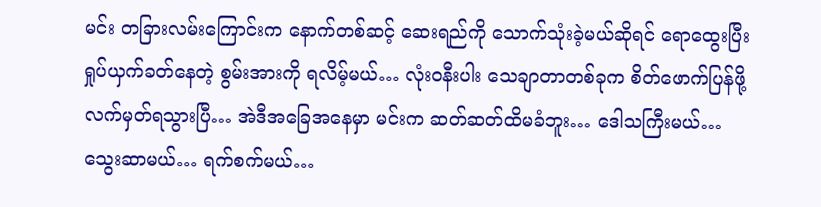မင်း တခြားလမ်းကြောင်းက နောက်တစ်ဆင့် ဆေးရည်ကို သောက်သုံးခဲ့မယ်ဆိုရင် ရောထွေးပြီး ရှုပ်ယှက်ခတ်နေတဲ့ စွမ်းအားကို ရလိမ့်မယ်… လုံးဝနီးပါး သေချာတာတစ်ခုက စိတ်ဖောက်ပြန်ဖို့ လက်မှတ်ရသွားပြီ… အဲဒီအခြေအနေမှာ မင်းက ဆတ်ဆတ်ထိမခံဘူး… ဒေါသကြီးမယ်… သွေးဆာမယ်… ရက်စက်မယ်…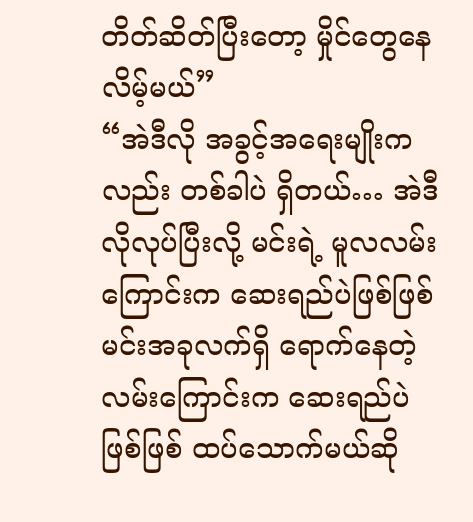တိတ်ဆိတ်ပြီးတော့ မှိုင်တွေနေလိမ့်မယ်”
“အဲဒီလို အခွင့်အရေးမျိုးကလည်း တစ်ခါပဲ ရှိတယ်… အဲဒီလိုလုပ်ပြီးလို့ မင်းရဲ့ မူလလမ်းကြောင်းက ဆေးရည်ပဲဖြစ်ဖြစ် မင်းအခုလက်ရှိ ရောက်နေတဲ့ လမ်းကြောင်းက ဆေးရည်ပဲဖြစ်ဖြစ် ထပ်သောက်မယ်ဆို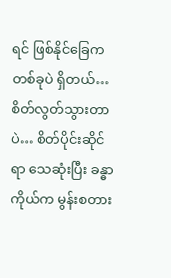ရင် ဖြစ်နိုင်ခြေက တစ်ခုပဲ ရှိတယ်… စိတ်လွတ်သွားတာပဲ… စိတ်ပိုင်းဆိုင်ရာ သေဆုံးပြီး ခန္ဓာကိုယ်က မွန်းစတား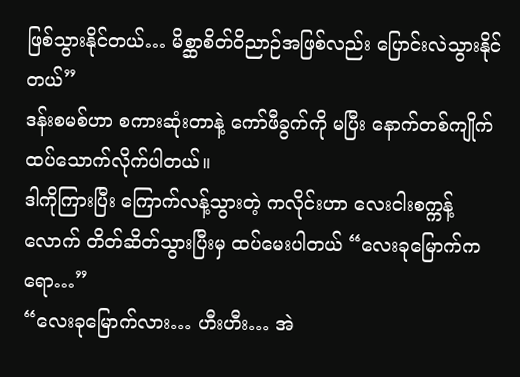ဖြစ်သွားနိုင်တယ်… မိစ္ဆာစိတ်ဝိညာဉ်အဖြစ်လည်း ပြောင်းလဲသွားနိုင်တယ်”
ဒန်းစမစ်ဟာ စကားဆုံးတာနဲ့ ကော်ဖီခွက်ကို မပြီး နောက်တစ်ကျိုက် ထပ်သောက်လိုက်ပါတယ်။
ဒါကိုကြားပြီး ကြောက်လန့်သွားတဲ့ ကလိုင်းဟာ လေးငါးစက္ကန့်လောက် တိတ်ဆိတ်သွားပြီးမှ ထပ်မေးပါတယ် “လေးခုမြောက်ကရော…”
“လေးခုမြောက်လား… ဟီးဟီး… အဲ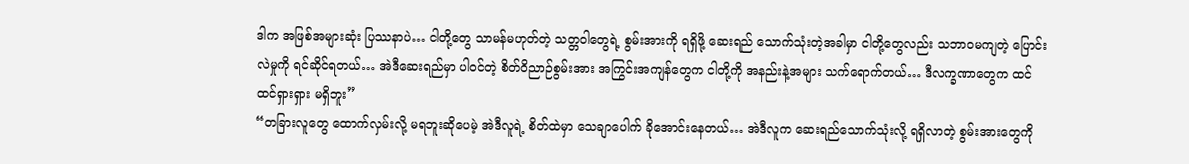ဒါက အဖြစ်အများဆုံး ပြဿနာပဲ… ငါတို့တွေ သာမန်မဟုတ်တဲ့ သတ္တဝါတွေရဲ့ စွမ်းအားကို ရရှိဖို့ ဆေးရည် သောက်သုံးတဲ့အခါမှာ ငါတို့တွေလည်း သဘာဝမကျတဲ့ ပြောင်းလဲမှုကို ရင်ဆိုင်ရတယ်… အဲဒီဆေးရည်မှာ ပါဝင်တဲ့ စိတ်ဝိညာဉ်စွမ်းအား အကြွင်းအကျန်တွေက ငါတို့ကို အနည်းနဲ့အများ သက်ရောက်တယ်… ဒီလက္ခဏာတွေက ထင်ထင်ရှားရှား မရှိဘူး”
“တခြားလူတွေ ထောက်လှမ်းလို့ မရဘူးဆိုပေမဲ့ အဲဒီလူရဲ့ စိတ်ထဲမှာ သေချာပေါက် ခိုအောင်းနေတယ်… အဲဒီလူက ဆေးရည်သောက်သုံးလို့ ရရှိလာတဲ့ စွမ်းအားတွေကို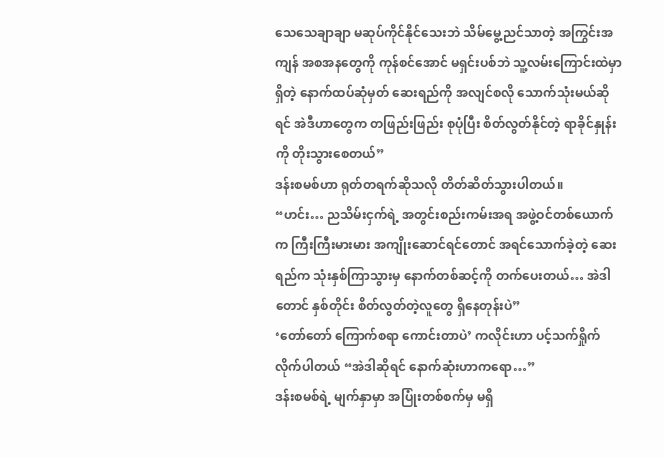သေသေချာချာ မဆုပ်ကိုင်နိုင်သေးဘဲ သိမ်မွေ့ညင်သာတဲ့ အကြွင်းအကျန် အစအနတွေကို ကုန်စင်အောင် မရှင်းပစ်ဘဲ သူ့လမ်းကြောင်းထဲမှာရှိတဲ့ နောက်ထပ်ဆုံမှတ် ဆေးရည်ကို အလျင်စလို သောက်သုံးမယ်ဆိုရင် အဲဒီဟာတွေက တဖြည်းဖြည်း စုပုံပြီး စိတ်လွတ်နိုင်တဲ့ ရာခိုင်နှုန်းကို တိုးသွားစေတယ်”
ဒန်းစမစ်ဟာ ရုတ်တရက်ဆိုသလို တိတ်ဆိတ်သွားပါတယ်။
“ဟင်း… ညသိမ်းငှက်ရဲ့ အတွင်းစည်းကမ်းအရ အဖွဲ့ဝင်တစ်ယောက်က ကြီးကြီးမားမား အကျိုးဆောင်ရင်တောင် အရင်သောက်ခဲ့တဲ့ ဆေးရည်က သုံးနှစ်ကြာသွားမှ နောက်တစ်ဆင့်ကို တက်ပေးတယ်… အဲဒါတောင် နှစ်တိုင်း စိတ်လွတ်တဲ့လူတွေ ရှိနေတုန်းပဲ”
‘တော်တော် ကြောက်စရာ ကောင်းတာပဲ’ ကလိုင်းဟာ ပင့်သက်ရှိုက်လိုက်ပါတယ် “အဲဒါဆိုရင် နောက်ဆုံးဟာကရော…”
ဒန်းစမစ်ရဲ့ မျက်နှာမှာ အပြုံးတစ်စက်မှ မရှိ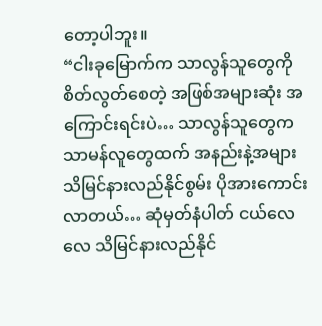တော့ပါဘူး။
“ငါးခုမြောက်က သာလွန်သူတွေကို စိတ်လွတ်စေတဲ့ အဖြစ်အများဆုံး အကြောင်းရင်းပဲ… သာလွန်သူတွေက သာမန်လူတွေထက် အနည်းနဲ့အများ သိမြင်နားလည်နိုင်စွမ်း ပိုအားကောင်းလာတယ်… ဆုံမှတ်နံပါတ် ငယ်လေလေ သိမြင်နားလည်နိုင်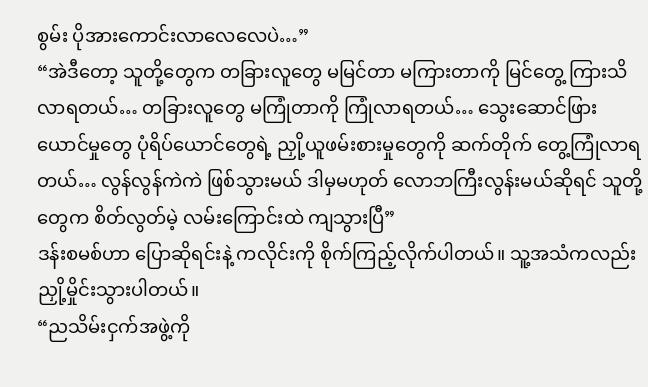စွမ်း ပိုအားကောင်းလာလေလေပဲ…”
“အဲဒီတော့ သူတို့တွေက တခြားလူတွေ မမြင်တာ မကြားတာကို မြင်တွေ့ ကြားသိလာရတယ်… တခြားလူတွေ မကြုံတာကို ကြုံလာရတယ်… သွေးဆောင်ဖြားယောင်မှုတွေ ပုံရိပ်ယောင်တွေရဲ့ ညှို့ယူဖမ်းစားမှုတွေကို ဆက်တိုက် တွေ့ကြုံလာရတယ်… လွန်လွန်ကဲကဲ ဖြစ်သွားမယ် ဒါမှမဟုတ် လောဘကြီးလွန်းမယ်ဆိုရင် သူတို့တွေက စိတ်လွတ်မဲ့ လမ်းကြောင်းထဲ ကျသွားပြီ”
ဒန်းစမစ်ဟာ ပြောဆိုရင်းနဲ့ ကလိုင်းကို စိုက်ကြည့်လိုက်ပါတယ်။ သူ့အသံကလည်း ညှို့မှိုင်းသွားပါတယ်။
“ညသိမ်းငှက်အဖွဲ့ကို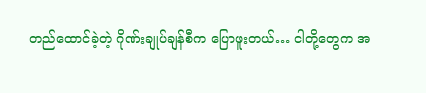တည်ထောင်ခဲ့တဲ့ ဂိုဏ်းချုပ်ချန်စီက ပြောဖူးတယ်… ငါတို့တွေက အ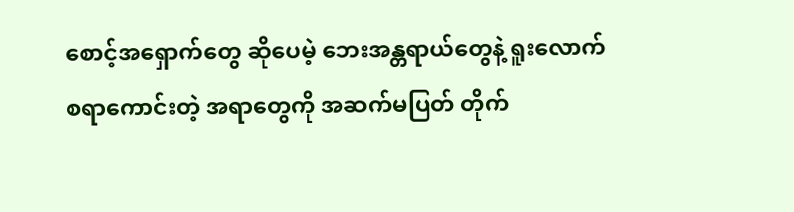စောင့်အရှောက်တွေ ဆိုပေမဲ့ ဘေးအန္တရာယ်တွေနဲ့ ရူးလောက်စရာကောင်းတဲ့ အရာတွေကို အဆက်မပြတ် တိုက်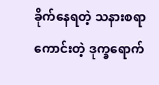ခိုက်နေရတဲ့ သနားစရာကောင်းတဲ့ ဒုက္ခရောက်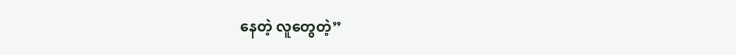နေတဲ့ လူတွေတဲ့”